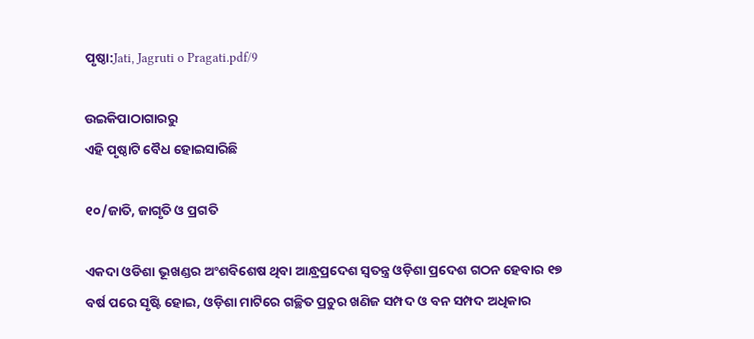ପୃଷ୍ଠା:Jati, Jagruti o Pragati.pdf/9

ଉଇକିପାଠାଗାର‌ରୁ
ଏହି ପୃଷ୍ଠାଟି ବୈଧ ହୋଇସାରିଛି

୧୦/ଜାତି, ଜାଗୃତି ଓ ପ୍ରଗତି

ଏକଦା ଓଡିଶା ଭୂଖଣ୍ଡର ଅଂଶବିଶେଷ ଥିବା ଆନ୍ଧ୍ରପ୍ରଦେଶ ସ୍ୱତନ୍ତ୍ର ଓଡ଼ିଶା ପ୍ରଦେଶ ଗଠନ ହେବାର ୧୭ ବର୍ଷ ପରେ ସୃଷ୍ଟି ହୋଇ, ଓଡ଼ିଶା ମାଟିରେ ଗଚ୍ଛିତ ପ୍ରଚୁର ଖଣିଜ ସମ୍ପଦ ଓ ବନ ସମ୍ପଦ ଅଧିକାର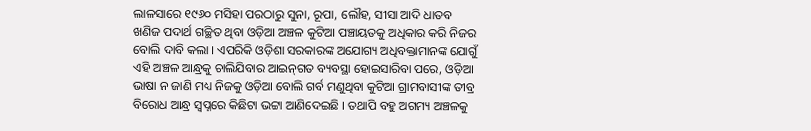ଲାଳସାରେ ୧୯୬୦ ମସିହା ପରଠାରୁ ସୁନା, ରୂପା, ଲୌହ, ସୀସା ଆଦି ଧାତବ ଖଣିଜ ପଦାର୍ଥ ଗଚ୍ଛିତ ଥିବା ଓଡ଼ିଆ ଅଞ୍ଚଳ କୁଟିଆ ପଞ୍ଚାୟତକୁ ଅଧିକାର କରି ନିଜର ବୋଲି ଦାବି କଲା । ଏପରିକି ଓଡ଼ିଶା ସରକାରଙ୍କ ଅଯୋଗ୍ୟ ଅଧିବକ୍ତାମାନଙ୍କ ଯୋଗୁଁ ଏହି ଅଞ୍ଚଳ ଆନ୍ଧ୍ରକୁ ଚାଲିଯିବାର ଆଇନ୍‌ଗତ ବ୍ୟବସ୍ଥା ହୋଇସାରିବା ପରେ, ଓଡ଼ିଆ ଭାଷା ନ ଜାଣି ମଧ୍ୟ ନିଜକୁ ଓଡ଼ିଆ ବୋଲି ଗର୍ବ ମଣୁଥିବା କୁଟିଆ ଗ୍ରାମବାସୀଙ୍କ ତୀବ୍ର ବିରୋଧ ଆନ୍ଧ୍ର ସ୍ୱପ୍ନରେ କିଛିଟା ଭଟ୍ଟା ଆଣିଦେଇଛି । ତଥାପି ବହୁ ଅଗମ୍ୟ ଅଞ୍ଚଳକୁ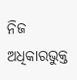ନିଜ ଅଧିକାରଭୁକ୍ତ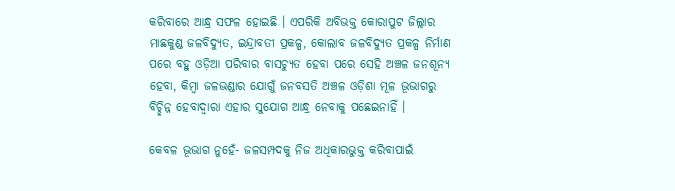କରିବାରେ ଆନ୍ଧ୍ର ସଫଳ ହୋଇଛି । ଏପରିକି ଅବିଭକ୍ତ କୋରାପୁଟ ଜିଲ୍ଲାର ମାଛକୁଣ୍ଡ ଜଳବିଦ୍ୟୁତ, ଇନ୍ଦ୍ରାବତୀ ପ୍ରକଳ୍ପ, କୋଲାବ ଜଳବିଦ୍ୟୁତ ପ୍ରକଳ୍ପ ନିର୍ମାଣ ପରେ ବହୁ ଓଡ଼ିଆ ପରିବାର ବାସଚ୍ୟୁତ ହେବା ପରେ ସେହି ଅଞ୍ଚଳ ଜନଶୂନ୍ୟ ହେବା, କିମ୍ବା ଜଳଭଣ୍ଡାର ଯୋଗୁଁ ଜନବସତି ଅଞ୍ଚଳ ଓଡ଼ିଶା ମୂଳ ଭୂଭାଗରୁ ବିଚ୍ଛିନ୍ନ ହେବାଦ୍ୱାରା ଏହାର ସୁଯୋଗ ଆନ୍ଧ୍ର ନେବାକୁ ପଛେଇନାହିଁ ।

କେବଳ ଭୂଭାଗ ନୁହେଁ- ଜଳସମ୍ପଦକୁ ନିଜ ଅଧିକାରଭୁକ୍ତ କରିବାପାଇଁ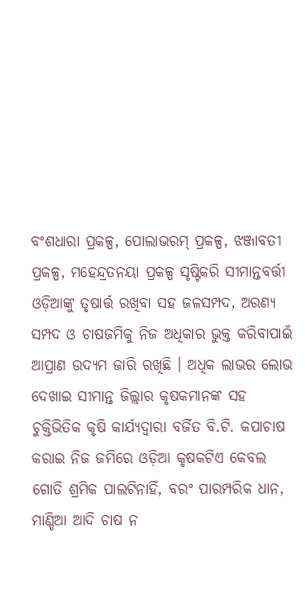ବଂଶଧାରା ପ୍ରକଳ୍ପ, ପୋଲାଭରମ୍ ପ୍ରକଳ୍ପ, ଝଞ୍ଜାବତୀ ପ୍ରକଳ୍ପ, ମହେନ୍ଦ୍ରତନୟା ପ୍ରକଳ୍ପ ସୃଷ୍ଟିକରି ସୀମାନ୍ତବର୍ତ୍ତୀ ଓଡ଼ିଆଙ୍କୁ ତୃଷାର୍ତ୍ତ ରଖିବା ସହ ଜଳସମ୍ପଦ, ଅରଣ୍ୟ ସମ୍ପଦ ଓ ଚାଷଜମିକୁ ନିଜ ଅଧିକାର ଭୁକ୍ତ କରିବାପାଇଁ ଆପ୍ରାଣ ଉଦ୍ୟମ ଜାରି ରଖିଛି । ଅଧିକ ଲାଭର ଲୋଭ ଦେଖାଇ ସୀମାନ୍ତ ଜିଲ୍ଲାର କୃଷକମାନଙ୍କ ସହ ଚୁକ୍ତିଭିତିକ କୃଷି କାର୍ଯ୍ୟଦ୍ୱାରା ବର୍ଜିତ ବି.ଟି. କପାଚାଷ କରାଇ ନିଜ ଜମିରେ ଓଡ଼ିଆ କୃଷକଟିଏ କେବଲ ଗୋତି ଶ୍ରମିକ ପାଲଟିନାହିଁ, ବରଂ ପାରମ୍ପରିକ ଧାନ, ମାଣ୍ଡିଆ ଆଦି ଚାଷ ନ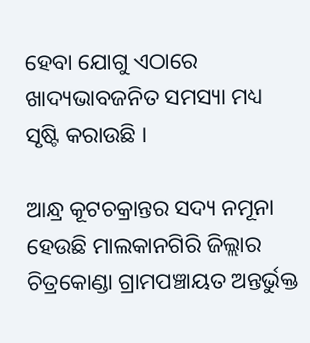ହେବା ଯୋଗୁ ଏଠାରେ ଖାଦ୍ୟଭାବଜନିତ ସମସ୍ୟା ମଧ୍ୟ ସୃଷ୍ଟି କରାଉଛି ।

ଆନ୍ଧ୍ର କୂଟଚକ୍ରାନ୍ତର ସଦ୍ୟ ନମୂନା ହେଉଛି ମାଲକାନଗିରି ଜିଲ୍ଲାର ଚିତ୍ରକୋଣ୍ଡା ଗ୍ରାମପଞ୍ଚାୟତ ଅନ୍ତର୍ଭୁକ୍ତ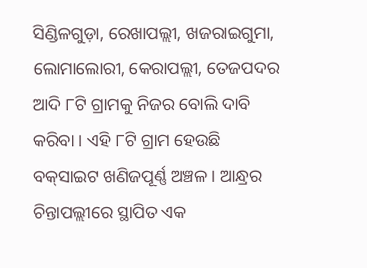ସିଣ୍ଡିଳଗୁଡ଼ା, ରେଖାପଲ୍ଲୀ, ଖଜରାଇଗୁମା, ଲୋମାଲୋରୀ, କେରାପଲ୍ଲୀ, ତେଜପଦର ଆଦି ୮ଟି ଗ୍ରାମକୁ ନିଜର ବୋଲି ଦାବି କରିବା । ଏହି ୮ଟି ଗ୍ରାମ ହେଉଛି ବକ୍‌ସାଇଟ ଖଣିଜପୂର୍ଣ୍ଣ ଅଞ୍ଚଳ । ଆନ୍ଧ୍ରର ଚିନ୍ତାପଲ୍ଲୀରେ ସ୍ଥାପିତ ଏକ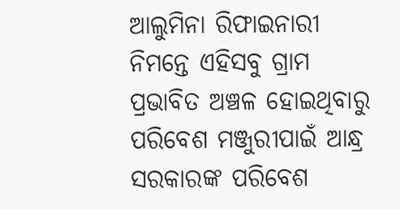ଆଲୁମିନା ରିଫାଇନାରୀ ନିମନ୍ତେ ଏହିସବୁ ଗ୍ରାମ ପ୍ରଭାବିତ ଅଞ୍ଚଳ ହୋଇଥିବାରୁ ପରିବେଶ ମଞ୍ଜୁରୀପାଇଁ ଆନ୍ଧ୍ର ସରକାରଙ୍କ ପରିବେଶ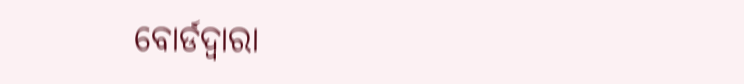ବୋର୍ଡଦ୍ୱାରା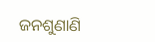ଜନଶୁଣାଣି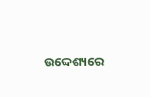ଉଦ୍ଦେଶ୍ୟରେ